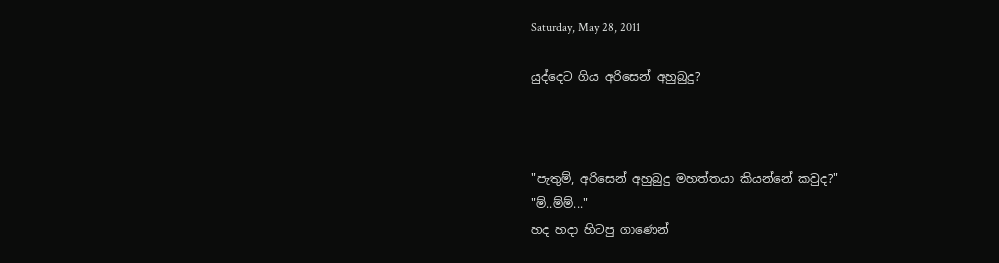Saturday, May 28, 2011

යුද්දෙට ගිය අරිසෙන් අහුබුදු?



"පැතුම්, අරිසෙන් අහුබුදු මහත්තයා කියන්නේ කවුද?"
"ම්..ම්ම්..."
හද හදා හිටපු ගාණෙන්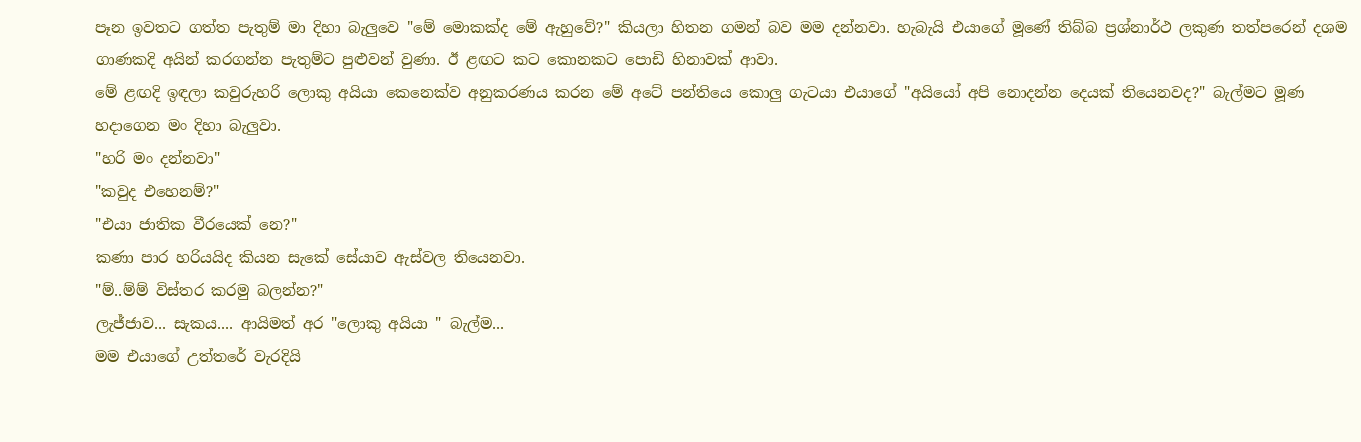පෑන ඉවතට ගත්ත පැතුම් මා දිහා බැලුවෙ "මේ මොකක්ද මේ ඇහුවේ?" කියලා හිතන ගමන් බව මම දන්නවා. හැබැයි එයාගේ මූණේ තිබ්බ ප්‍රශ්නාර්ථ ලකුණ තත්පරෙන් දශම ගාණකදි අයින් කරගන්න පැතුම්ට පුළුවන් වුණා. ඊ ළඟට කට කොනකට පොඩි හිනාවක් ආවා.
මේ ළඟදි ඉඳලා කවුරුහරි ලොකු අයියා කෙනෙක්ව අනුකරණය කරන මේ අටේ පන්තියෙ කොලු ගැටයා එයාගේ "අයියෝ අපි නොදන්න දෙයක් තියෙනවද?" බැල්මට මූණ හදාගෙන මං දිහා බැලුවා.
"හරි මං දන්නවා"
"කවුද එහෙනම්?"
"එයා ජාතික වීරයෙක් නෙ?"
කණා පාර හරියයිද කියන සැකේ සේයාව ඇස්වල තියෙනවා.
"ම්..ම්ම් විස්තර කරමු බලන්න?"
ලැජ්ජාව... සැකය.... ආයිමත් අර "ලොකු අයියා " බැල්ම...
මම එයාගේ උත්තරේ වැරදියි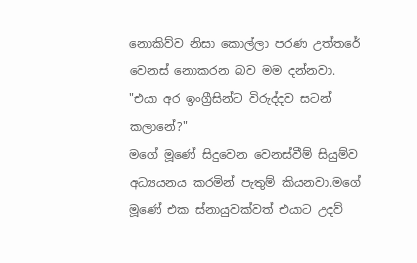නොකිව්ව නිසා කොල්ලා පරණ උත්තරේ වෙනස් නොකරන බව මම දන්නවා.
"එයා අර ඉංග්‍රීසින්ට විරුද්දව සටන් කලානේ?"
මගේ මූණේ සිදුවෙන වෙනස්වීම් සියුම්ව අධ්‍යයනය කරමින් පැතුම් කියනවා.මගේ මූණේ එක ස්නායුවක්වත් එයාට උදව්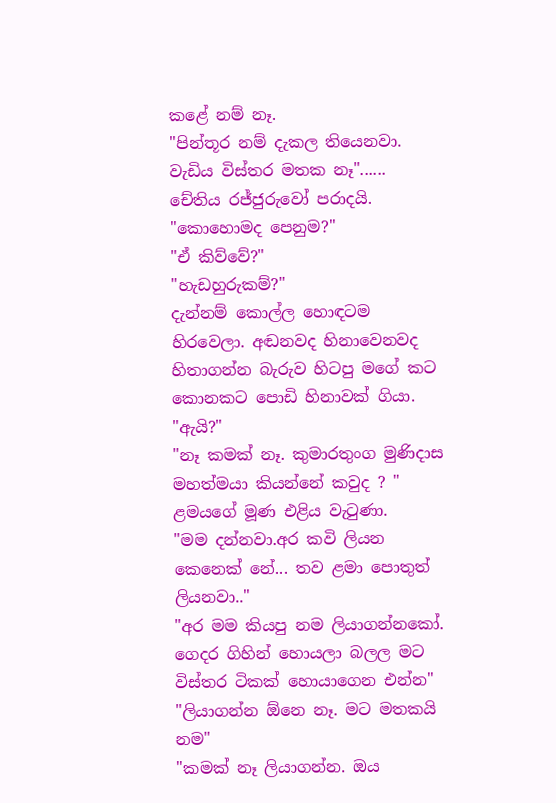කළේ නම් නෑ.
"පින්තූර නම් දැකල තියෙනවා. වැඩිය විස්තර මතක නෑ"......
චේතිය රජ්ජුරුවෝ පරාදයි.
"කොහොමද පෙනුම?"
"ඒ කිව්වේ?"
"හැඩහුරුකම්?"
දැන්නම් කොල්ල හොඳටම හිරවෙලා. අඬනවද හිනාවෙනවද හිතාගන්න බැරුව හිටපු මගේ කට කොනකට පොඩි හිනාවක් ගියා.
"ඇයි?"
"නෑ කමක් නෑ. කුමාරතුංග මුණිදාස මහත්මයා කියන්නේ කවුද ? "
ළමයගේ මූණ එළිය වැටුණා.
"මම දන්නවා.අර කවි ලියන කෙනෙක් නේ... තව ළමා පොතුත් ලියනවා.."
"අර මම කියපු නම ලියාගන්නකෝ. ගෙදර ගිහින් හොයලා බලල මට විස්තර ටිකක් හොයාගෙන එන්න"
"ලියාගන්න ඕනෙ නෑ. මට මතකයි නම"
"කමක් නෑ ලියාගන්න. ඔය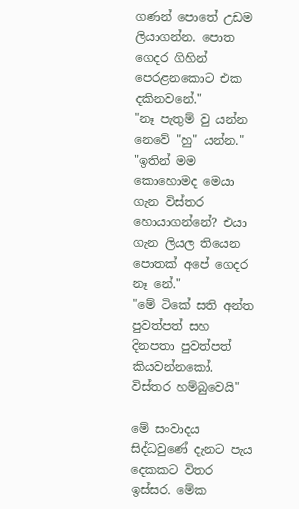ගණන් පොතේ උඩම ලියාගන්න. පොත ගෙදර ගිහින් පෙරළනකොට එක දකිනවනේ."
"නෑ පැතුම් වු යන්න නෙවේ "හු" යන්න."
"ඉතින් මම කොහොමද මෙයා ගැන විස්තර හොයාගන්නේ? එයා ගැන ලියල තියෙන පොතක් අපේ ගෙදර නෑ නේ."
"මේ ටිකේ සති අන්ත පුවත්පත් සහ දිනපතා පුවත්පත් කියවන්නකෝ. විස්තර හම්බුවෙයි"

මේ සංවාදය සිද්ධවුණේ දැනට පැය දෙකකට විතර ඉස්සර. මේක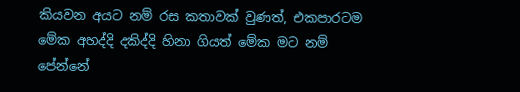කියවන අයට නම් රස කතාවක් වුණත්, එකපාරටම මේක අහද්දි දකිද්දි හිනා ගියත් මේක මට නම් පේන්නේ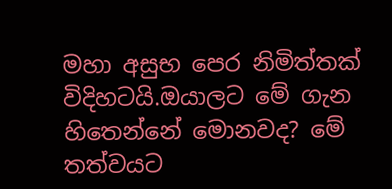මහා අසුභ පෙර නිමිත්තක් විදිහටයි.ඔයාලට මේ ගැන හිතෙන්නේ මොනවද? මේ තත්වයට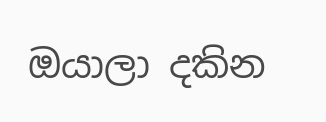ඔයාලා දකින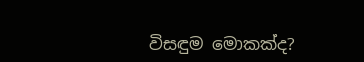විසඳුම මොකක්ද?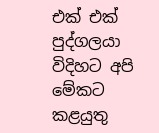එක් එක් පුද්ගලයා විදිහට අපි මේකට කළයුතු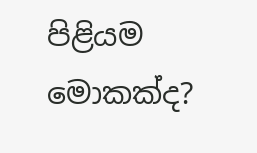පිළියම මොකක්ද?